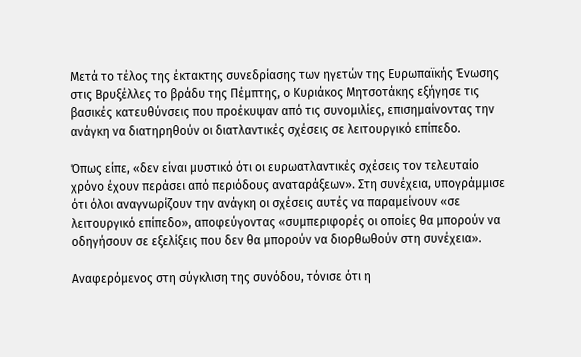Μετά το τέλος της έκτακτης συνεδρίασης των ηγετών της Ευρωπαϊκής Ένωσης στις Βρυξέλλες το βράδυ της Πέμπτης, ο Κυριάκος Μητσοτάκης εξήγησε τις βασικές κατευθύνσεις που προέκυψαν από τις συνομιλίες, επισημαίνοντας την ανάγκη να διατηρηθούν οι διατλαντικές σχέσεις σε λειτουργικό επίπεδο.

Όπως είπε, «δεν είναι μυστικό ότι οι ευρωατλαντικές σχέσεις τον τελευταίο χρόνο έχουν περάσει από περιόδους αναταράξεων». Στη συνέχεια, υπογράμμισε ότι όλοι αναγνωρίζουν την ανάγκη οι σχέσεις αυτές να παραμείνουν «σε λειτουργικό επίπεδο», αποφεύγοντας «συμπεριφορές οι οποίες θα μπορούν να οδηγήσουν σε εξελίξεις που δεν θα μπορούν να διορθωθούν στη συνέχεια».

Αναφερόμενος στη σύγκλιση της συνόδου, τόνισε ότι η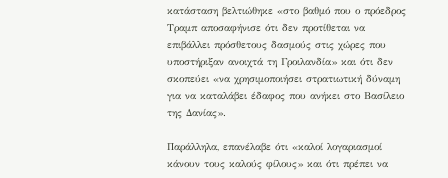κατάσταση βελτιώθηκε «στο βαθμό που ο πρόεδρος Τραμπ αποσαφήνισε ότι δεν προτίθεται να επιβάλλει πρόσθετους δασμούς στις χώρες που υποστήριξαν ανοιχτά τη Γροιλανδία» και ότι δεν σκοπεύει «να χρησιμοποιήσει στρατιωτική δύναμη για να καταλάβει έδαφος που ανήκει στο Βασίλειο της Δανίας».

Παράλληλα, επανέλαβε ότι «καλοί λογαριασμοί κάνουν τους καλούς φίλους» και ότι πρέπει να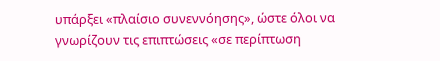υπάρξει «πλαίσιο συνεννόησης», ώστε όλοι να γνωρίζουν τις επιπτώσεις «σε περίπτωση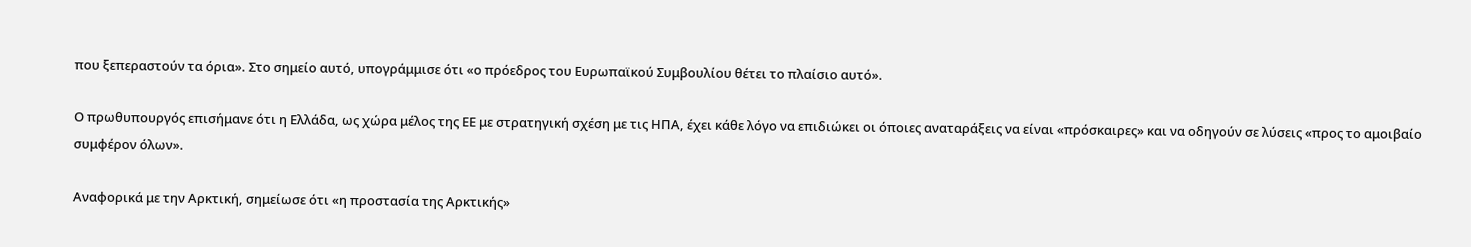που ξεπεραστούν τα όρια». Στο σημείο αυτό, υπογράμμισε ότι «ο πρόεδρος του Ευρωπαϊκού Συμβουλίου θέτει το πλαίσιο αυτό».

Ο πρωθυπουργός επισήμανε ότι η Ελλάδα, ως χώρα μέλος της ΕΕ με στρατηγική σχέση με τις ΗΠΑ, έχει κάθε λόγο να επιδιώκει οι όποιες αναταράξεις να είναι «πρόσκαιρες» και να οδηγούν σε λύσεις «προς το αμοιβαίο συμφέρον όλων».

Αναφορικά με την Αρκτική, σημείωσε ότι «η προστασία της Αρκτικής»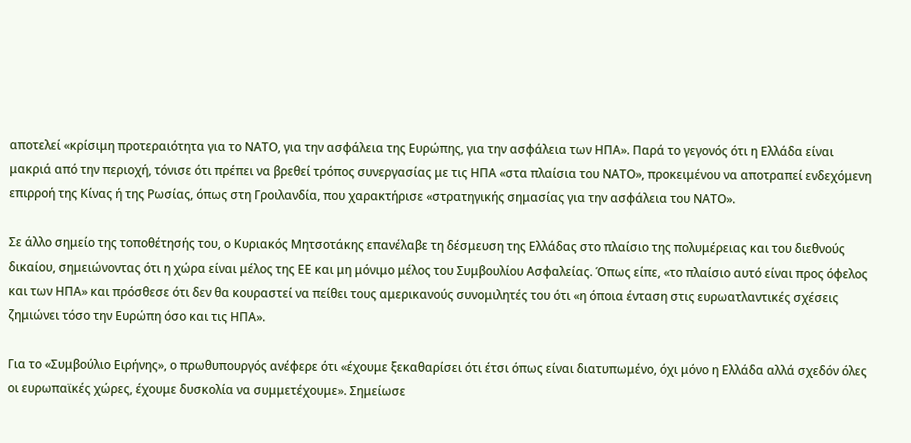αποτελεί «κρίσιμη προτεραιότητα για το ΝΑΤΟ, για την ασφάλεια της Ευρώπης, για την ασφάλεια των ΗΠΑ». Παρά το γεγονός ότι η Ελλάδα είναι μακριά από την περιοχή, τόνισε ότι πρέπει να βρεθεί τρόπος συνεργασίας με τις ΗΠΑ «στα πλαίσια του ΝΑΤΟ», προκειμένου να αποτραπεί ενδεχόμενη επιρροή της Κίνας ή της Ρωσίας, όπως στη Γροιλανδία, που χαρακτήρισε «στρατηγικής σημασίας για την ασφάλεια του ΝΑΤΟ».

Σε άλλο σημείο της τοποθέτησής του, ο Κυριακός Μητσοτάκης επανέλαβε τη δέσμευση της Ελλάδας στο πλαίσιο της πολυμέρειας και του διεθνούς δικαίου, σημειώνοντας ότι η χώρα είναι μέλος της ΕΕ και μη μόνιμο μέλος του Συμβουλίου Ασφαλείας. Όπως είπε, «το πλαίσιο αυτό είναι προς όφελος και των ΗΠΑ» και πρόσθεσε ότι δεν θα κουραστεί να πείθει τους αμερικανούς συνομιλητές του ότι «η όποια ένταση στις ευρωατλαντικές σχέσεις ζημιώνει τόσο την Ευρώπη όσο και τις ΗΠΑ».

Για το «Συμβούλιο Ειρήνης», ο πρωθυπουργός ανέφερε ότι «έχουμε ξεκαθαρίσει ότι έτσι όπως είναι διατυπωμένο, όχι μόνο η Ελλάδα αλλά σχεδόν όλες οι ευρωπαϊκές χώρες, έχουμε δυσκολία να συμμετέχουμε». Σημείωσε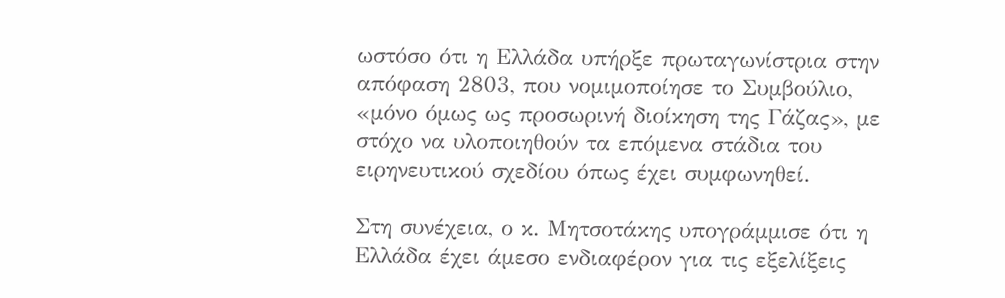ωστόσο ότι η Ελλάδα υπήρξε πρωταγωνίστρια στην απόφαση 2803, που νομιμοποίησε το Συμβούλιο, «μόνο όμως ως προσωρινή διοίκηση της Γάζας», με στόχο να υλοποιηθούν τα επόμενα στάδια του ειρηνευτικού σχεδίου όπως έχει συμφωνηθεί.

Στη συνέχεια, ο κ. Μητσοτάκης υπογράμμισε ότι η Ελλάδα έχει άμεσο ενδιαφέρον για τις εξελίξεις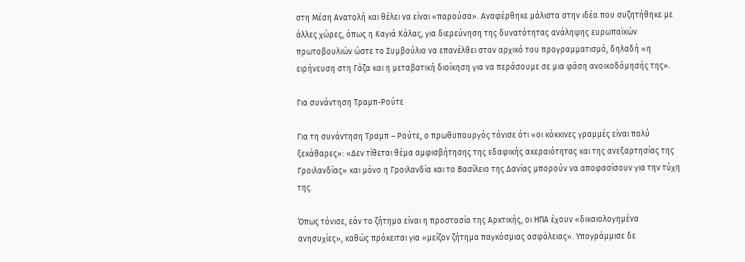στη Μέση Ανατολή και θέλει να είναι «παρούσα». Αναφέρθηκε μάλιστα στην ιδέα που συζητήθηκε με άλλες χώρες, όπως η Καγιά Κάλας, για διερεύνηση της δυνατότητας ανάληψης ευρωπαϊκών πρωτοβουλιών ώστε το Συμβούλιο να επανέλθει στον αρχικό του προγραμματισμό, δηλαδή «η ειρήνευση στη Γάζα και η μεταβατική διοίκηση για να περάσουμε σε μια φάση ανοικοδόμησής της».

Για συνάντηση Τραμπ-Ρούτε

Για τη συνάντηση Τραμπ – Ρούτε, ο πρωθυπουργός τόνισε ότι «οι κόκκινες γραμμές είναι πολύ ξεκάθαρες»: «Δεν τίθεται θέμα αμφισβήτησης της εδαφικής ακεραιότητας και της ανεξαρτησίας της Γροιλανδίας» και μόνο η Γροιλανδία και το Βασίλειο της Δανίας μπορούν να αποφασίσουν για την τύχη της.

Όπως τόνισε, εάν το ζήτημα είναι η προστασία της Αρκτικής, οι ΗΠΑ έχουν «δικαιολογημένα ανησυχίες», καθώς πρόκειται για «μείζον ζήτημα παγκόσμιας ασφάλειας». Υπογράμμισε δε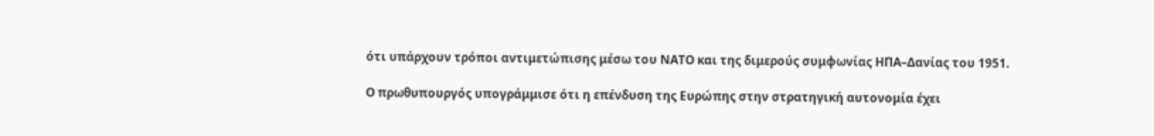ότι υπάρχουν τρόποι αντιμετώπισης μέσω του ΝΑΤΟ και της διμερούς συμφωνίας ΗΠΑ–Δανίας του 1951.

Ο πρωθυπουργός υπογράμμισε ότι η επένδυση της Ευρώπης στην στρατηγική αυτονομία έχει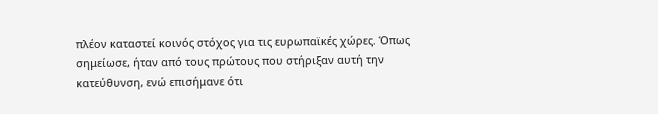πλέον καταστεί κοινός στόχος για τις ευρωπαϊκές χώρες. Όπως σημείωσε, ήταν από τους πρώτους που στήριξαν αυτή την κατεύθυνση, ενώ επισήμανε ότι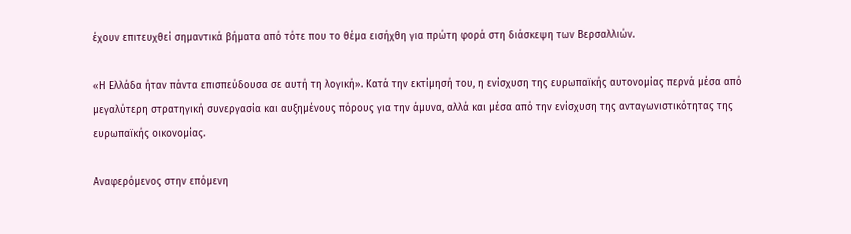έχουν επιτευχθεί σημαντικά βήματα από τότε που το θέμα εισήχθη για πρώτη φορά στη διάσκεψη των Βερσαλλιών.

«Η Ελλάδα ήταν πάντα επισπεύδουσα σε αυτή τη λογική». Κατά την εκτίμησή του, η ενίσχυση της ευρωπαϊκής αυτονομίας περνά μέσα από μεγαλύτερη στρατηγική συνεργασία και αυξημένους πόρους για την άμυνα, αλλά και μέσα από την ενίσχυση της ανταγωνιστικότητας της ευρωπαϊκής οικονομίας.

Αναφερόμενος στην επόμενη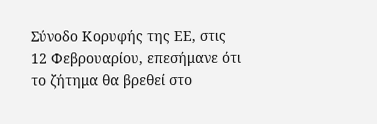Σύνοδο Κορυφής της ΕΕ, στις 12 Φεβρουαρίου, επεσήμανε ότι το ζήτημα θα βρεθεί στο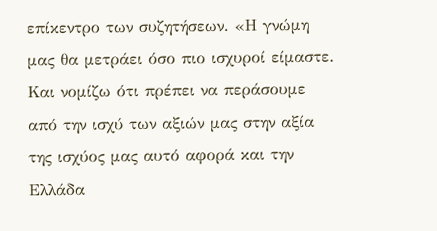επίκεντρο των συζητήσεων. «Η γνώμη μας θα μετράει όσο πιο ισχυροί είμαστε. Και νομίζω ότι πρέπει να περάσουμε από την ισχύ των αξιών μας στην αξία της ισχύος μας αυτό αφορά και την Ελλάδα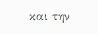και την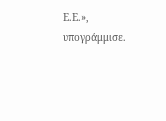Ε.Ε.», υπογράμμισε.